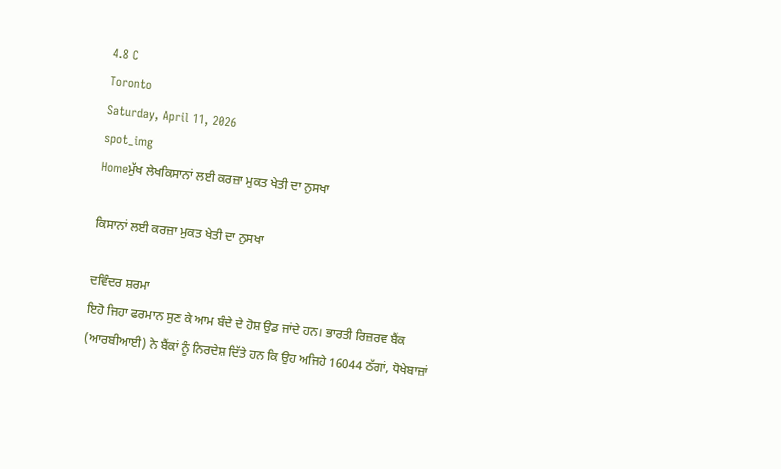4.8 C
Toronto
Saturday, April 11, 2026
spot_img
Homeਮੁੱਖ ਲੇਖਕਿਸਾਨਾਂ ਲਈ ਕਰਜ਼ਾ ਮੁਕਤ ਖੇਤੀ ਦਾ ਨੁਸਖਾ

ਕਿਸਾਨਾਂ ਲਈ ਕਰਜ਼ਾ ਮੁਕਤ ਖੇਤੀ ਦਾ ਨੁਸਖਾ

ਦਵਿੰਦਰ ਸ਼ਰਮਾ
ਇਹੋ ਜਿਹਾ ਫਰਮਾਨ ਸੁਣ ਕੇ ਆਮ ਬੰਦੇ ਦੇ ਹੋਸ਼ ਉਡ ਜਾਂਦੇ ਹਨ। ਭਾਰਤੀ ਰਿਜ਼ਰਵ ਬੈਂਕ (ਆਰਬੀਆਈ) ਨੇ ਬੈਂਕਾਂ ਨੂੰ ਨਿਰਦੇਸ਼ ਦਿੱਤੇ ਹਨ ਕਿ ਉਹ ਅਜਿਹੇ 16044 ਠੱਗਾਂ, ਧੋਖੇਬਾਜ਼ਾਂ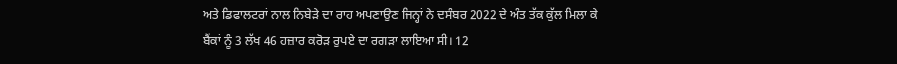ਅਤੇ ਡਿਫਾਲਟਰਾਂ ਨਾਲ ਨਿਬੇੜੇ ਦਾ ਰਾਹ ਅਪਣਾਉਣ ਜਿਨ੍ਹਾਂ ਨੇ ਦਸੰਬਰ 2022 ਦੇ ਅੰਤ ਤੱਕ ਕੁੱਲ ਮਿਲਾ ਕੇ ਬੈਂਕਾਂ ਨੂੰ 3 ਲੱਖ 46 ਹਜ਼ਾਰ ਕਰੋੜ ਰੁਪਏ ਦਾ ਰਗੜਾ ਲਾਇਆ ਸੀ। 12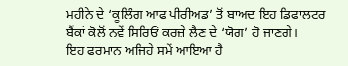ਮਹੀਨੇ ਦੇ ‘ਕੂਲਿੰਗ ਆਫ ਪੀਰੀਅਡ’ ਤੋਂ ਬਾਅਦ ਇਹ ਡਿਫਾਲਟਰ ਬੈਂਕਾਂ ਕੋਲੋਂ ਨਵੇਂ ਸਿਰਿਓਂ ਕਰਜ਼ੇ ਲੈਣ ਦੇ ‘ਯੋਗ’ ਹੋ ਜਾਣਗੇ।
ਇਹ ਫਰਮਾਨ ਅਜਿਹੇ ਸਮੇਂ ਆਇਆ ਹੈ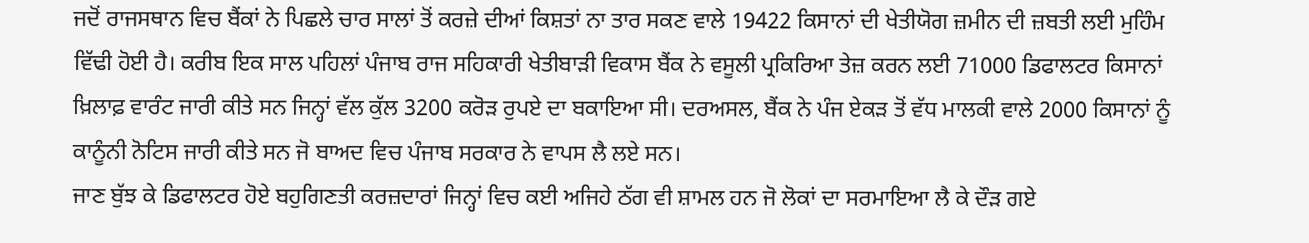ਜਦੋਂ ਰਾਜਸਥਾਨ ਵਿਚ ਬੈਂਕਾਂ ਨੇ ਪਿਛਲੇ ਚਾਰ ਸਾਲਾਂ ਤੋਂ ਕਰਜ਼ੇ ਦੀਆਂ ਕਿਸ਼ਤਾਂ ਨਾ ਤਾਰ ਸਕਣ ਵਾਲੇ 19422 ਕਿਸਾਨਾਂ ਦੀ ਖੇਤੀਯੋਗ ਜ਼ਮੀਨ ਦੀ ਜ਼ਬਤੀ ਲਈ ਮੁਹਿੰਮ ਵਿੱਢੀ ਹੋਈ ਹੈ। ਕਰੀਬ ਇਕ ਸਾਲ ਪਹਿਲਾਂ ਪੰਜਾਬ ਰਾਜ ਸਹਿਕਾਰੀ ਖੇਤੀਬਾੜੀ ਵਿਕਾਸ ਬੈਂਕ ਨੇ ਵਸੂਲੀ ਪ੍ਰਕਿਰਿਆ ਤੇਜ਼ ਕਰਨ ਲਈ 71000 ਡਿਫਾਲਟਰ ਕਿਸਾਨਾਂ ਖ਼ਿਲਾਫ਼ ਵਾਰੰਟ ਜਾਰੀ ਕੀਤੇ ਸਨ ਜਿਨ੍ਹਾਂ ਵੱਲ ਕੁੱਲ 3200 ਕਰੋੜ ਰੁਪਏ ਦਾ ਬਕਾਇਆ ਸੀ। ਦਰਅਸਲ, ਬੈਂਕ ਨੇ ਪੰਜ ਏਕੜ ਤੋਂ ਵੱਧ ਮਾਲਕੀ ਵਾਲੇ 2000 ਕਿਸਾਨਾਂ ਨੂੰ ਕਾਨੂੰਨੀ ਨੋਟਿਸ ਜਾਰੀ ਕੀਤੇ ਸਨ ਜੋ ਬਾਅਦ ਵਿਚ ਪੰਜਾਬ ਸਰਕਾਰ ਨੇ ਵਾਪਸ ਲੈ ਲਏ ਸਨ।
ਜਾਣ ਬੁੱਝ ਕੇ ਡਿਫਾਲਟਰ ਹੋਏ ਬਹੁਗਿਣਤੀ ਕਰਜ਼ਦਾਰਾਂ ਜਿਨ੍ਹਾਂ ਵਿਚ ਕਈ ਅਜਿਹੇ ਠੱਗ ਵੀ ਸ਼ਾਮਲ ਹਨ ਜੋ ਲੋਕਾਂ ਦਾ ਸਰਮਾਇਆ ਲੈ ਕੇ ਦੌੜ ਗਏ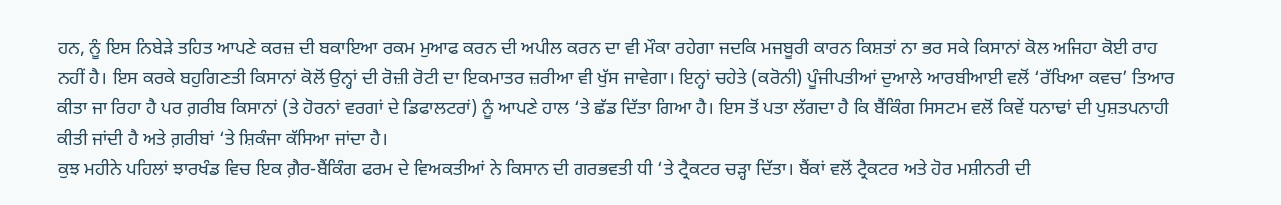ਹਨ, ਨੂੰ ਇਸ ਨਿਬੇੜੇ ਤਹਿਤ ਆਪਣੇ ਕਰਜ਼ ਦੀ ਬਕਾਇਆ ਰਕਮ ਮੁਆਫ ਕਰਨ ਦੀ ਅਪੀਲ ਕਰਨ ਦਾ ਵੀ ਮੌਕਾ ਰਹੇਗਾ ਜਦਕਿ ਮਜਬੂਰੀ ਕਾਰਨ ਕਿਸ਼ਤਾਂ ਨਾ ਭਰ ਸਕੇ ਕਿਸਾਨਾਂ ਕੋਲ ਅਜਿਹਾ ਕੋਈ ਰਾਹ ਨਹੀਂ ਹੈ। ਇਸ ਕਰਕੇ ਬਹੁਗਿਣਤੀ ਕਿਸਾਨਾਂ ਕੋਲੋਂ ਉਨ੍ਹਾਂ ਦੀ ਰੋਜ਼ੀ ਰੋਟੀ ਦਾ ਇਕਮਾਤਰ ਜ਼ਰੀਆ ਵੀ ਖੁੱਸ ਜਾਵੇਗਾ। ਇਨ੍ਹਾਂ ਚਹੇਤੇ (ਕਰੋਨੀ) ਪੂੰਜੀਪਤੀਆਂ ਦੁਆਲੇ ਆਰਬੀਆਈ ਵਲੋਂ ‘ਰੱਖਿਆ ਕਵਚ’ ਤਿਆਰ ਕੀਤਾ ਜਾ ਰਿਹਾ ਹੈ ਪਰ ਗ਼ਰੀਬ ਕਿਸਾਨਾਂ (ਤੇ ਹੋਰਨਾਂ ਵਰਗਾਂ ਦੇ ਡਿਫਾਲਟਰਾਂ) ਨੂੰ ਆਪਣੇ ਹਾਲ ‘ਤੇ ਛੱਡ ਦਿੱਤਾ ਗਿਆ ਹੈ। ਇਸ ਤੋਂ ਪਤਾ ਲੱਗਦਾ ਹੈ ਕਿ ਬੈਂਕਿੰਗ ਸਿਸਟਮ ਵਲੋਂ ਕਿਵੇਂ ਧਨਾਢਾਂ ਦੀ ਪੁਸ਼ਤਪਨਾਹੀ ਕੀਤੀ ਜਾਂਦੀ ਹੈ ਅਤੇ ਗ਼ਰੀਬਾਂ ‘ਤੇ ਸ਼ਿਕੰਜਾ ਕੱਸਿਆ ਜਾਂਦਾ ਹੈ।
ਕੁਝ ਮਹੀਨੇ ਪਹਿਲਾਂ ਝਾਰਖੰਡ ਵਿਚ ਇਕ ਗ਼ੈਰ-ਬੈਂਕਿੰਗ ਫਰਮ ਦੇ ਵਿਅਕਤੀਆਂ ਨੇ ਕਿਸਾਨ ਦੀ ਗਰਭਵਤੀ ਧੀ ‘ਤੇ ਟ੍ਰੈਕਟਰ ਚੜ੍ਹਾ ਦਿੱਤਾ। ਬੈਂਕਾਂ ਵਲੋਂ ਟ੍ਰੈਕਟਰ ਅਤੇ ਹੋਰ ਮਸ਼ੀਨਰੀ ਦੀ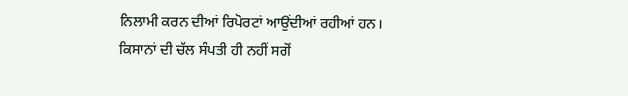ਨਿਲਾਮੀ ਕਰਨ ਦੀਆਂ ਰਿਪੋਰਟਾਂ ਆਉਂਦੀਆਂ ਰਹੀਆਂ ਹਨ। ਕਿਸਾਨਾਂ ਦੀ ਚੱਲ ਸੰਪਤੀ ਹੀ ਨਹੀਂ ਸਗੋਂ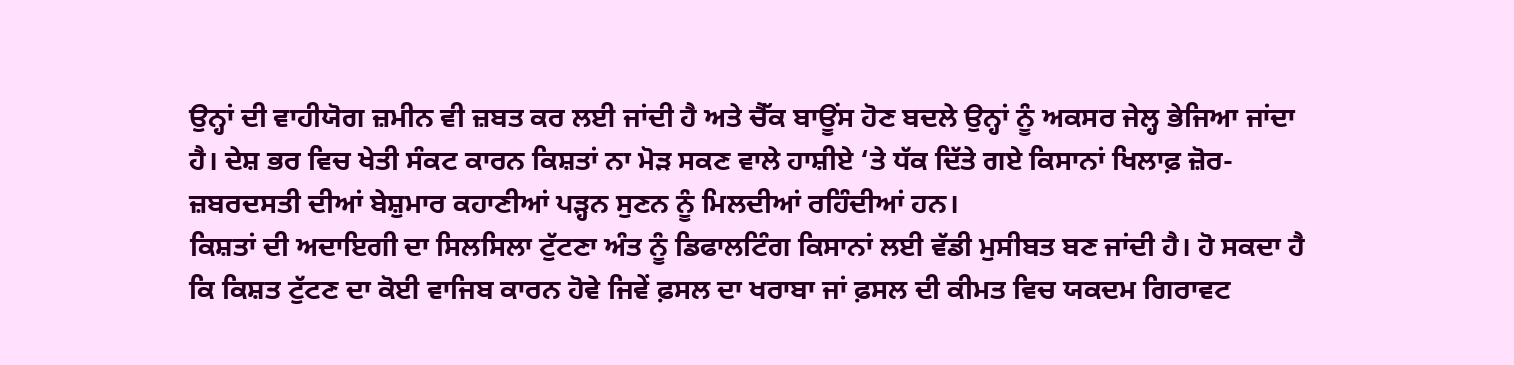ਉਨ੍ਹਾਂ ਦੀ ਵਾਹੀਯੋਗ ਜ਼ਮੀਨ ਵੀ ਜ਼ਬਤ ਕਰ ਲਈ ਜਾਂਦੀ ਹੈ ਅਤੇ ਚੈੱਕ ਬਾਊਂਸ ਹੋਣ ਬਦਲੇ ਉਨ੍ਹਾਂ ਨੂੰ ਅਕਸਰ ਜੇਲ੍ਹ ਭੇਜਿਆ ਜਾਂਦਾ ਹੈ। ਦੇਸ਼ ਭਰ ਵਿਚ ਖੇਤੀ ਸੰਕਟ ਕਾਰਨ ਕਿਸ਼ਤਾਂ ਨਾ ਮੋੜ ਸਕਣ ਵਾਲੇ ਹਾਸ਼ੀਏ ‘ਤੇ ਧੱਕ ਦਿੱਤੇ ਗਏ ਕਿਸਾਨਾਂ ਖਿਲਾਫ਼ ਜ਼ੋਰ-ਜ਼ਬਰਦਸਤੀ ਦੀਆਂ ਬੇਸ਼ੁਮਾਰ ਕਹਾਣੀਆਂ ਪੜ੍ਹਨ ਸੁਣਨ ਨੂੰ ਮਿਲਦੀਆਂ ਰਹਿੰਦੀਆਂ ਹਨ।
ਕਿਸ਼ਤਾਂ ਦੀ ਅਦਾਇਗੀ ਦਾ ਸਿਲਸਿਲਾ ਟੁੱਟਣਾ ਅੰਤ ਨੂੰ ਡਿਫਾਲਟਿੰਗ ਕਿਸਾਨਾਂ ਲਈ ਵੱਡੀ ਮੁਸੀਬਤ ਬਣ ਜਾਂਦੀ ਹੈ। ਹੋ ਸਕਦਾ ਹੈ ਕਿ ਕਿਸ਼ਤ ਟੁੱਟਣ ਦਾ ਕੋਈ ਵਾਜਿਬ ਕਾਰਨ ਹੋਵੇ ਜਿਵੇਂ ਫ਼ਸਲ ਦਾ ਖਰਾਬਾ ਜਾਂ ਫ਼ਸਲ ਦੀ ਕੀਮਤ ਵਿਚ ਯਕਦਮ ਗਿਰਾਵਟ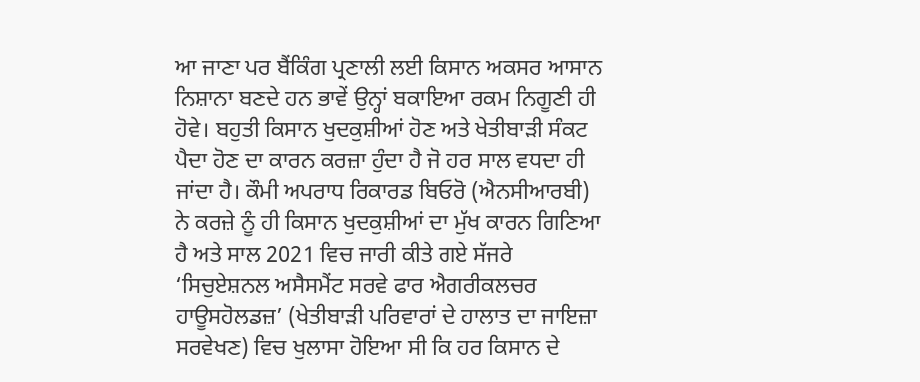ਆ ਜਾਣਾ ਪਰ ਬੈਂਕਿੰਗ ਪ੍ਰਣਾਲੀ ਲਈ ਕਿਸਾਨ ਅਕਸਰ ਆਸਾਨ ਨਿਸ਼ਾਨਾ ਬਣਦੇ ਹਨ ਭਾਵੇਂ ਉਨ੍ਹਾਂ ਬਕਾਇਆ ਰਕਮ ਨਿਗੂਣੀ ਹੀ ਹੋਵੇ। ਬਹੁਤੀ ਕਿਸਾਨ ਖੁਦਕੁਸ਼ੀਆਂ ਹੋਣ ਅਤੇ ਖੇਤੀਬਾੜੀ ਸੰਕਟ ਪੈਦਾ ਹੋਣ ਦਾ ਕਾਰਨ ਕਰਜ਼ਾ ਹੁੰਦਾ ਹੈ ਜੋ ਹਰ ਸਾਲ ਵਧਦਾ ਹੀ ਜਾਂਦਾ ਹੈ। ਕੌਮੀ ਅਪਰਾਧ ਰਿਕਾਰਡ ਬਿਓਰੋ (ਐਨਸੀਆਰਬੀ) ਨੇ ਕਰਜ਼ੇ ਨੂੰ ਹੀ ਕਿਸਾਨ ਖੁਦਕੁਸ਼ੀਆਂ ਦਾ ਮੁੱਖ ਕਾਰਨ ਗਿਣਿਆ ਹੈ ਅਤੇ ਸਾਲ 2021 ਵਿਚ ਜਾਰੀ ਕੀਤੇ ਗਏ ਸੱਜਰੇ ‘ਸਿਚੁਏਸ਼ਨਲ ਅਸੈਸਮੈਂਟ ਸਰਵੇ ਫਾਰ ਐਗਰੀਕਲਚਰ ਹਾਊਸਹੋਲਡਜ਼’ (ਖੇਤੀਬਾੜੀ ਪਰਿਵਾਰਾਂ ਦੇ ਹਾਲਾਤ ਦਾ ਜਾਇਜ਼ਾ ਸਰਵੇਖਣ) ਵਿਚ ਖੁਲਾਸਾ ਹੋਇਆ ਸੀ ਕਿ ਹਰ ਕਿਸਾਨ ਦੇ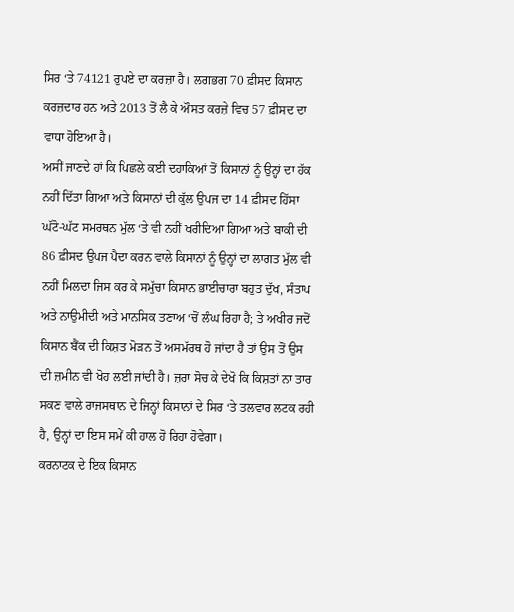ਸਿਰ ‘ਤੇ 74121 ਰੁਪਏ ਦਾ ਕਰਜ਼ਾ ਹੈ। ਲਗਭਗ 70 ਫ਼ੀਸਦ ਕਿਸਾਨ ਕਰਜ਼ਦਾਰ ਹਨ ਅਤੇ 2013 ਤੋਂ ਲੈ ਕੇ ਔਸਤ ਕਰਜ਼ੇ ਵਿਚ 57 ਫ਼ੀਸਦ ਦਾ ਵਾਧਾ ਹੋਇਆ ਹੈ।
ਅਸੀਂ ਜਾਣਦੇ ਹਾਂ ਕਿ ਪਿਛਲੇ ਕਈ ਦਹਾਕਿਆਂ ਤੋਂ ਕਿਸਾਨਾਂ ਨੂੰ ਉਨ੍ਹਾਂ ਦਾ ਹੱਕ ਨਹੀਂ ਦਿੱਤਾ ਗਿਆ ਅਤੇ ਕਿਸਾਨਾਂ ਦੀ ਕੁੱਲ ਉਪਜ ਦਾ 14 ਫ਼ੀਸਦ ਹਿੱਸਾ ਘੱਟੋ-ਘੱਟ ਸਮਰਥਨ ਮੁੱਲ ‘ਤੇ ਵੀ ਨਹੀਂ ਖਰੀਦਿਆ ਗਿਆ ਅਤੇ ਬਾਕੀ ਦੀ 86 ਫ਼ੀਸਦ ਉਪਜ ਪੈਦਾ ਕਰਨ ਵਾਲੇ ਕਿਸਾਨਾਂ ਨੂੰ ਉਨ੍ਹਾਂ ਦਾ ਲਾਗਤ ਮੁੱਲ ਵੀ ਨਹੀਂ ਮਿਲਦਾ ਜਿਸ ਕਰ ਕੇ ਸਮੁੱਚਾ ਕਿਸਾਨ ਭਾਈਚਾਰਾ ਬਹੁਤ ਦੁੱਖ, ਸੰਤਾਪ ਅਤੇ ਨਾਉਮੀਦੀ ਅਤੇ ਮਾਨਸਿਕ ਤਣਾਅ ‘ਚੋਂ ਲੰਘ ਰਿਹਾ ਹੈ; ਤੇ ਅਖੀਰ ਜਦੋਂ ਕਿਸਾਨ ਬੈਂਕ ਦੀ ਕਿਸ਼ਤ ਮੋੜਨ ਤੋਂ ਅਸਮੱਰਥ ਹੋ ਜਾਂਦਾ ਹੈ ਤਾਂ ਉਸ ਤੋਂ ਉਸ ਦੀ ਜ਼ਮੀਨ ਵੀ ਖੋਹ ਲਈ ਜਾਂਦੀ ਹੈ। ਜ਼ਰਾ ਸੋਚ ਕੇ ਦੇਖੋ ਕਿ ਕਿਸ਼ਤਾਂ ਨਾ ਤਾਰ ਸਕਣ ਵਾਲੇ ਰਾਜਸਥਾਨ ਦੇ ਜਿਨ੍ਹਾਂ ਕਿਸਾਨਾਂ ਦੇ ਸਿਰ ‘ਤੇ ਤਲਵਾਰ ਲਟਕ ਰਹੀ ਹੈ, ਉਨ੍ਹਾਂ ਦਾ ਇਸ ਸਮੇਂ ਕੀ ਹਾਲ ਹੋ ਰਿਹਾ ਹੋਵੇਗਾ।
ਕਰਨਾਟਕ ਦੇ ਇਕ ਕਿਸਾਨ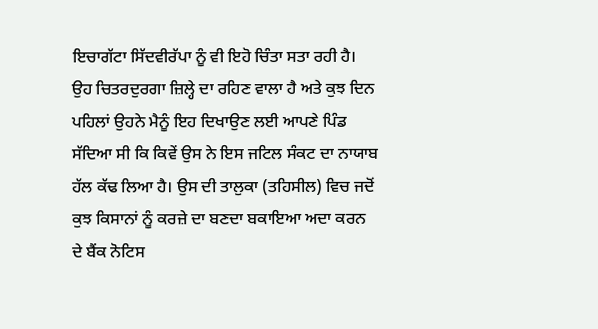ਇਚਾਗੱਟਾ ਸਿੱਦਵੀਰੱਪਾ ਨੂੰ ਵੀ ਇਹੋ ਚਿੰਤਾ ਸਤਾ ਰਹੀ ਹੈ। ਉਹ ਚਿਤਰਦੁਰਗਾ ਜ਼ਿਲ੍ਹੇ ਦਾ ਰਹਿਣ ਵਾਲਾ ਹੈ ਅਤੇ ਕੁਝ ਦਿਨ ਪਹਿਲਾਂ ਉਹਨੇ ਮੈਨੂੰ ਇਹ ਦਿਖਾਉਣ ਲਈ ਆਪਣੇ ਪਿੰਡ ਸੱਦਿਆ ਸੀ ਕਿ ਕਿਵੇਂ ਉਸ ਨੇ ਇਸ ਜਟਿਲ ਸੰਕਟ ਦਾ ਨਾਯਾਬ ਹੱਲ ਕੱਢ ਲਿਆ ਹੈ। ਉਸ ਦੀ ਤਾਲੁਕਾ (ਤਹਿਸੀਲ) ਵਿਚ ਜਦੋਂ ਕੁਝ ਕਿਸਾਨਾਂ ਨੂੰ ਕਰਜ਼ੇ ਦਾ ਬਣਦਾ ਬਕਾਇਆ ਅਦਾ ਕਰਨ ਦੇ ਬੈਂਕ ਨੋਟਿਸ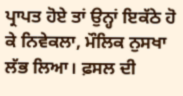ਪ੍ਰਾਪਤ ਹੋਏ ਤਾਂ ਉਨ੍ਹਾਂ ਇਕੱਠੇ ਹੋ ਕੇ ਨਿਵੇਕਲਾ, ਮੌਲਿਕ ਨੁਸਖਾ ਲੱਭ ਲਿਆ। ਫ਼ਸਲ ਦੀ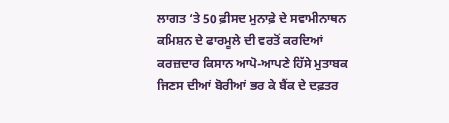ਲਾਗਤ ‘ਤੇ 50 ਫ਼ੀਸਦ ਮੁਨਾਫ਼ੇ ਦੇ ਸਵਾਮੀਨਾਥਨ ਕਮਿਸ਼ਨ ਦੇ ਫਾਰਮੂਲੇ ਦੀ ਵਰਤੋਂ ਕਰਦਿਆਂ ਕਰਜ਼ਦਾਰ ਕਿਸਾਨ ਆਪੋ-ਆਪਣੇ ਹਿੱਸੇ ਮੁਤਾਬਕ ਜਿਣਸ ਦੀਆਂ ਬੋਰੀਆਂ ਭਰ ਕੇ ਬੈਂਕ ਦੇ ਦਫ਼ਤਰ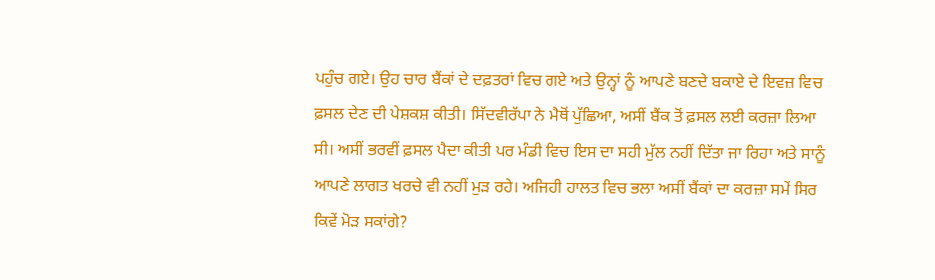ਪਹੁੰਚ ਗਏ। ਉਹ ਚਾਰ ਬੈਂਕਾਂ ਦੇ ਦਫ਼ਤਰਾਂ ਵਿਚ ਗਏ ਅਤੇ ਉਨ੍ਹਾਂ ਨੂੰ ਆਪਣੇ ਬਣਦੇ ਬਕਾਏ ਦੇ ਇਵਜ਼ ਵਿਚ ਫ਼ਸਲ ਦੇਣ ਦੀ ਪੇਸ਼ਕਸ਼ ਕੀਤੀ। ਸਿੱਦਵੀਰੱਪਾ ਨੇ ਮੈਥੋਂ ਪੁੱਛਿਆ, ਅਸੀਂ ਬੈਂਕ ਤੋਂ ਫ਼ਸਲ ਲਈ ਕਰਜ਼ਾ ਲਿਆ ਸੀ। ਅਸੀਂ ਭਰਵੀਂ ਫ਼ਸਲ ਪੈਦਾ ਕੀਤੀ ਪਰ ਮੰਡੀ ਵਿਚ ਇਸ ਦਾ ਸਹੀ ਮੁੱਲ ਨਹੀਂ ਦਿੱਤਾ ਜਾ ਰਿਹਾ ਅਤੇ ਸਾਨੂੰ ਆਪਣੇ ਲਾਗਤ ਖਰਚੇ ਵੀ ਨਹੀਂ ਮੁੜ ਰਹੇ। ਅਜਿਹੀ ਹਾਲਤ ਵਿਚ ਭਲਾ ਅਸੀਂ ਬੈਂਕਾਂ ਦਾ ਕਰਜ਼ਾ ਸਮੇਂ ਸਿਰ ਕਿਵੇਂ ਮੋੜ ਸਕਾਂਗੇ?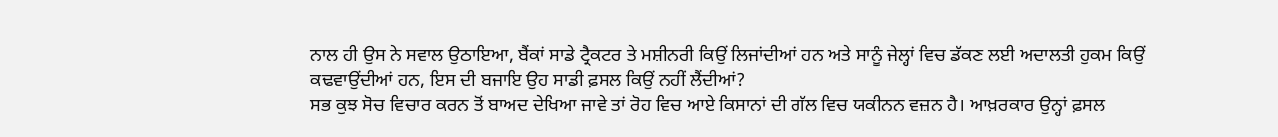ਨਾਲ ਹੀ ਉਸ ਨੇ ਸਵਾਲ ਉਠਾਇਆ, ਬੈਂਕਾਂ ਸਾਡੇ ਟ੍ਰੈਕਟਰ ਤੇ ਮਸ਼ੀਨਰੀ ਕਿਉਂ ਲਿਜਾਂਦੀਆਂ ਹਨ ਅਤੇ ਸਾਨੂੰ ਜੇਲ੍ਹਾਂ ਵਿਚ ਡੱਕਣ ਲਈ ਅਦਾਲਤੀ ਹੁਕਮ ਕਿਉਂ ਕਢਵਾਉਂਦੀਆਂ ਹਨ, ਇਸ ਦੀ ਬਜਾਇ ਉਹ ਸਾਡੀ ਫ਼ਸਲ ਕਿਉਂ ਨਹੀਂ ਲੈਂਦੀਆਂ?
ਸਭ ਕੁਝ ਸੋਚ ਵਿਚਾਰ ਕਰਨ ਤੋਂ ਬਾਅਦ ਦੇਖਿਆ ਜਾਵੇ ਤਾਂ ਰੋਹ ਵਿਚ ਆਏ ਕਿਸਾਨਾਂ ਦੀ ਗੱਲ ਵਿਚ ਯਕੀਨਨ ਵਜ਼ਨ ਹੈ। ਆਖ਼ਰਕਾਰ ਉਨ੍ਹਾਂ ਫ਼ਸਲ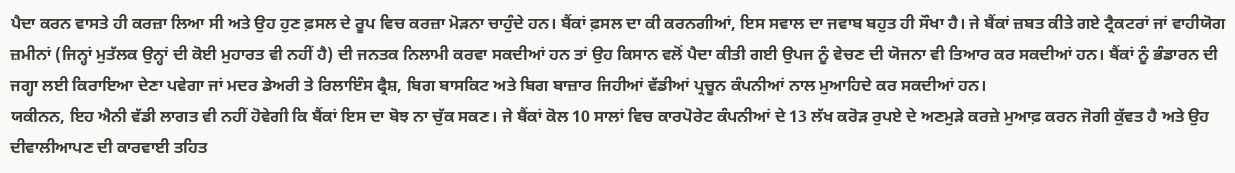ਪੈਦਾ ਕਰਨ ਵਾਸਤੇ ਹੀ ਕਰਜ਼ਾ ਲਿਆ ਸੀ ਅਤੇ ਉਹ ਹੁਣ ਫ਼ਸਲ ਦੇ ਰੂਪ ਵਿਚ ਕਰਜ਼ਾ ਮੋੜਨਾ ਚਾਹੁੰਦੇ ਹਨ। ਬੈਂਕਾਂ ਫ਼ਸਲ ਦਾ ਕੀ ਕਰਨਗੀਆਂ, ਇਸ ਸਵਾਲ ਦਾ ਜਵਾਬ ਬਹੁਤ ਹੀ ਸੌਖਾ ਹੈ। ਜੇ ਬੈਂਕਾਂ ਜ਼ਬਤ ਕੀਤੇ ਗਏ ਟ੍ਰੈਕਟਰਾਂ ਜਾਂ ਵਾਹੀਯੋਗ ਜ਼ਮੀਨਾਂ (ਜਿਨ੍ਹਾਂ ਮੁਤੱਲਕ ਉਨ੍ਹਾਂ ਦੀ ਕੋਈ ਮੁਹਾਰਤ ਵੀ ਨਹੀਂ ਹੈ) ਦੀ ਜਨਤਕ ਨਿਲਾਮੀ ਕਰਵਾ ਸਕਦੀਆਂ ਹਨ ਤਾਂ ਉਹ ਕਿਸਾਨ ਵਲੋਂ ਪੈਦਾ ਕੀਤੀ ਗਈ ਉਪਜ ਨੂੰ ਵੇਚਣ ਦੀ ਯੋਜਨਾ ਵੀ ਤਿਆਰ ਕਰ ਸਕਦੀਆਂ ਹਨ। ਬੈਂਕਾਂ ਨੂੰ ਭੰਡਾਰਨ ਦੀ ਜਗ੍ਹਾ ਲਈ ਕਿਰਾਇਆ ਦੇਣਾ ਪਵੇਗਾ ਜਾਂ ਮਦਰ ਡੇਅਰੀ ਤੇ ਰਿਲਾਇੰਸ ਫ੍ਰੈਸ਼, ਬਿਗ ਬਾਸਕਿਟ ਅਤੇ ਬਿਗ ਬਾਜ਼ਾਰ ਜਿਹੀਆਂ ਵੱਡੀਆਂ ਪ੍ਰਚੂਨ ਕੰਪਨੀਆਂ ਨਾਲ ਮੁਆਹਿਦੇ ਕਰ ਸਕਦੀਆਂ ਹਨ।
ਯਕੀਨਨ, ਇਹ ਐਨੀ ਵੱਡੀ ਲਾਗਤ ਵੀ ਨਹੀਂ ਹੋਵੇਗੀ ਕਿ ਬੈਂਕਾਂ ਇਸ ਦਾ ਬੋਝ ਨਾ ਚੁੱਕ ਸਕਣ। ਜੇ ਬੈਂਕਾਂ ਕੋਲ 10 ਸਾਲਾਂ ਵਿਚ ਕਾਰਪੋਰੇਟ ਕੰਪਨੀਆਂ ਦੇ 13 ਲੱਖ ਕਰੋੜ ਰੁਪਏ ਦੇ ਅਣਮੁੜੇ ਕਰਜ਼ੇ ਮੁਆਫ਼ ਕਰਨ ਜੋਗੀ ਕੁੱਵਤ ਹੈ ਅਤੇ ਉਹ ਦੀਵਾਲੀਆਪਣ ਦੀ ਕਾਰਵਾਈ ਤਹਿਤ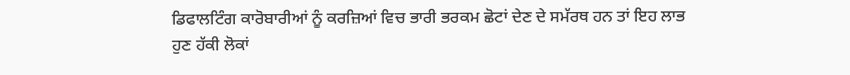ਡਿਫਾਲਟਿੰਗ ਕਾਰੋਬਾਰੀਆਂ ਨੂੰ ਕਰਜ਼ਿਆਂ ਵਿਚ ਭਾਰੀ ਭਰਕਮ ਛੋਟਾਂ ਦੇਣ ਦੇ ਸਮੱਰਥ ਹਨ ਤਾਂ ਇਹ ਲਾਭ ਹੁਣ ਹੱਕੀ ਲੋਕਾਂ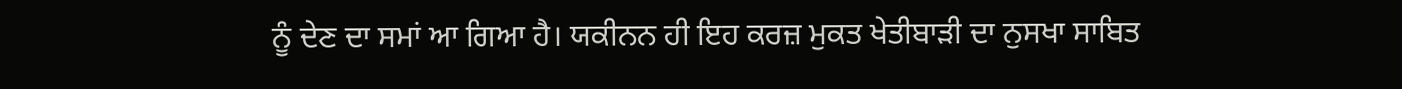ਨੂੰ ਦੇਣ ਦਾ ਸਮਾਂ ਆ ਗਿਆ ਹੈ। ਯਕੀਨਨ ਹੀ ਇਹ ਕਰਜ਼ ਮੁਕਤ ਖੇਤੀਬਾੜੀ ਦਾ ਨੁਸਖਾ ਸਾਬਿਤ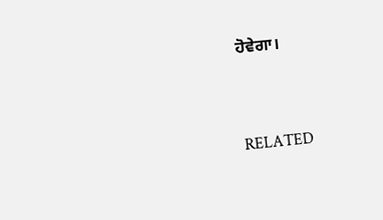ਹੋਵੇਗਾ।



RELATED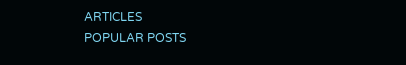ARTICLES
POPULAR POSTS